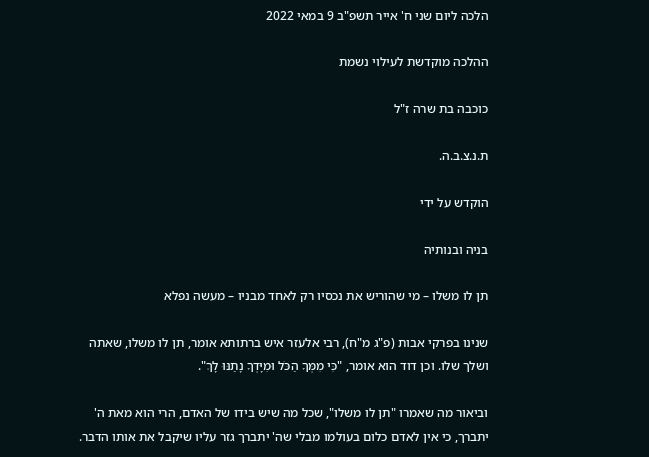הלכה ליום שני ח' אייר תשפ"ב 9 במאי 2022

ההלכה מוקדשת לעילוי נשמת

כוכבה בת שרה ז"ל

ת.נ.צ.ב.ה.

הוקדש על ידי

בניה ובנותיה

תן לו משלו – מי שהוריש את נכסיו רק לאחד מבניו – מעשה נפלא

שנינו בפרקי אבות (פ"ג מ"ח), רבי אלעזר איש ברתותא אומר, תן לו משלו, שאתה ושלך שלו. וכן דוד הוא אומר, "כִּי מִמְּךָ הַכֹּל וּמִיָּדְךָ נָתַנּוּ לָךְ".

וביאור מה שאמרו "תן לו משלו", שכל מה שיש בידו של האדם, הרי הוא מאת ה' יתברך, כי אין לאדם כלום בעולמו מבלי שה' יתברך גזר עליו שיקבל את אותו הדבר.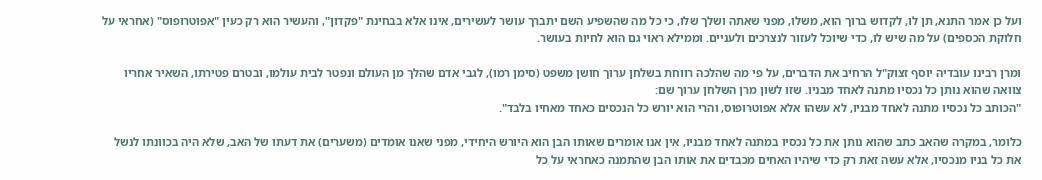ועל כן אמר התנא, תן לו, לקדוש ברוך הוא, משלו, מפני שאתה ושלך שלו, כי כל מה שהשפיע השם יתברך עושר לעשירים, אינו אלא בבחינת "פקדון", והעשיר הוא רק כעין "אפוטרופוס" (אחראי על חלוקת הכספים) על מה שיש לו, כדי שיוכל לעזור לנצרכים ולעניים. וממילא ראוי גם הוא לחיות בעושר.

ומרן רבינו עובדיה יוסף זצוק"ל הרחיב את הדברים, על פי מה שהלכה רווחת בשלחן ערוך חושן משפט (סימן רמו), לגבי אדם שהלך מן העולם ונפטר לבית עולמו, ובטרם פטירתו, השאיר אחריו צוואה שהוא נותן כל נכסיו מתנה לאחד מבניו. שזו לשון מרן השלחן ערוך שם:
"הכותב כל נכסיו מתנה לאחד מבניו, לא עשהו אלא אפוטרופוס, והרי הוא יורש כל הנכסים כאחד מאחיו בלבד".

כלומר, במקרה שהאב כתב שהוא נותן את כל נכסיו במתנה לאחד מבניו, אין אנו אומרים שאותו הבן הוא היורש היחידי, מפני שאנו אומדים (משערים) את דעתו של האב, שלא היה בכוונתו לנשל את כל בניו מנכסיו, אלא עשה זאת רק כדי שיהיו האחים מכבדים את אותו הבן שהתמנה כאחראי על כל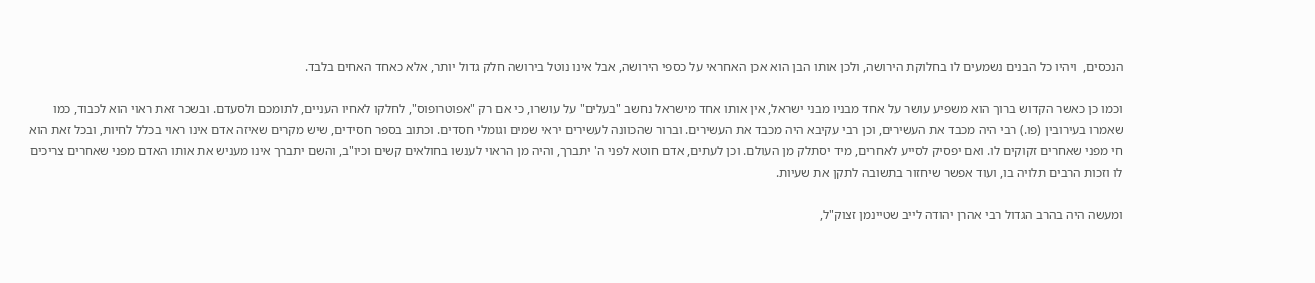הנכסים,  ויהיו כל הבנים נשמעים לו בחלוקת הירושה, ולכן אותו הבן הוא אכן האחראי על כספי הירושה, אבל אינו נוטל בירושה חלק גדול יותר, אלא כאחד האחים בלבד.

וכמו כן כאשר הקדוש ברוך הוא משפיע עושר על אחד מבניו מבני ישראל, אין אותו אחד מישראל נחשב "בעלים" על עושרו, כי אם רק "אפוטרופוס", לחלקו לאחיו העניים, לתומכם ולסעדם. ובשכר זאת ראוי הוא לכבוד, כמו שאמרו בעירובין (פו.) רבי היה מכבד את העשירים, וכן רבי עקיבא היה מכבד את העשירים. וברור שהכוונה לעשירים יראי שמים וגומלי חסדים. וכתוב בספר חסידים, שיש מקרים שאיזה אדם אינו ראוי בכלל לחיות, ובכל זאת הוא חי מפני שאחרים זקוקים לו. ואם יפסיק לסייע לאחרים, מיד יסתלק מן העולם. וכן לעתים, אדם חוטא לפני ה' יתברך, והיה מן הראוי לענשו בחולאים קשים וכיו"ב, והשם יתברך אינו מעניש את אותו האדם מפני שאחרים צריכים לו וזכות הרבים תלויה בו, ועוד אפשר שיחזור בתשובה לתקן את שעיות.

ומעשה היה בהרב הגדול רבי אהרן יהודה לייב שטיינמן זצוק"ל,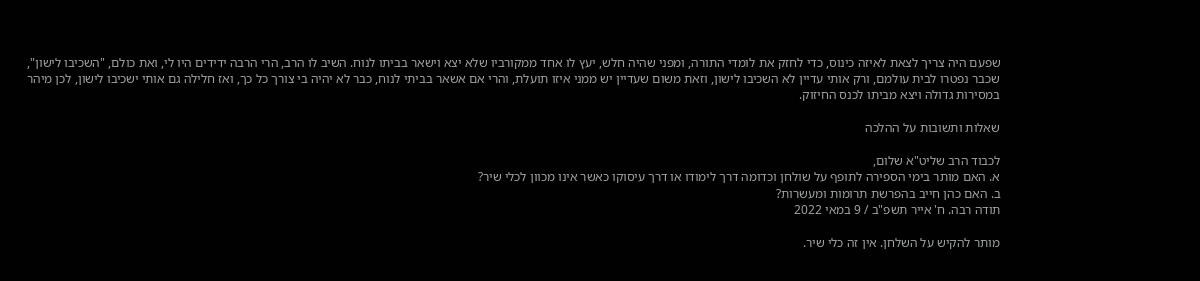שפעם היה צריך לצאת לאיזה כינוס, כדי לחזק את לומדי התורה, ומפני שהיה חלש, יעץ לו אחד ממקורביו שלא יצא וישאר בביתו לנוח. השיב לו הרב, הרי הרבה ידידים היו לי, ואת כולם, "השכיבו לישון", שכבר נפטרו לבית עולמם, ורק אותי עדיין לא השכיבו לישון, וזאת משום שעדיין יש ממני איזו תועלת, והרי אם אשאר בביתי לנוח, כבר לא יהיה בי צורך כל כך, ואז חלילה גם אותי ישכיבו לישון, לכן מיהר במסירות גדולה ויצא מביתו לכנס החיזוק.

שאלות ותשובות על ההלכה

לכבוד הרב שליט"א שלום,
א. האם מותר בימי הספירה לתופף על שולחן וכדומה דרך לימודו או דרך עיסוקו כאשר אינו מכוון לכלי שיר?
ב. האם כהן חייב בהפרשת תרומות ומעשרות?
תודה רבה. ח' אייר תשפ"ב / 9 במאי 2022

מותר להקיש על השלחן. אין זה כלי שיר.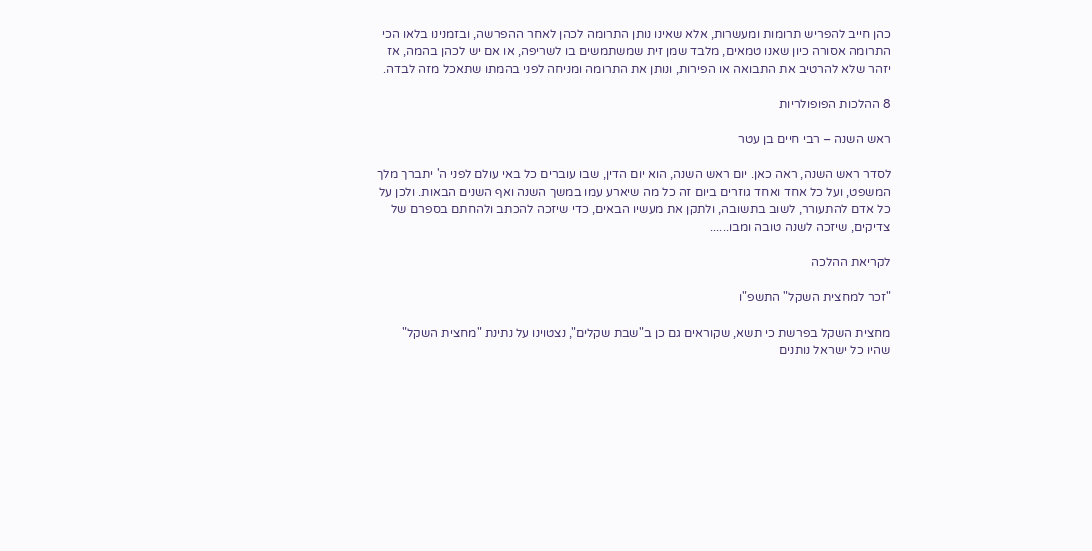כהן חייב להפריש תרומות ומעשרות, אלא שאינו נותן התרומה לכהן לאחר ההפרשה, ובזמנינו בלאו הכי התרומה אסורה כיון שאנו טמאים, מלבד שמן זית שמשתמשים בו לשריפה, או אם יש לכהן בהמה, אז יזהר שלא להרטיב את התבואה או הפירות, ונותן את התרומה ומניחה לפני בהמתו שתאכל מזה לבדה.

8 ההלכות הפופולריות

ראש השנה – רבי חיים בן עטר

לסדר ראש השנה, ראה כאן. יום ראש השנה, הוא יום הדין, שבו עוברים כל באי עולם לפני ה' יתברך מלך המשפט, ועל כל אחד ואחד גוזרים ביום זה כל מה שיארע עמו במשך השנה ואף השנים הבאות. ולכן על כל אדם להתעורר, לשוב בתשובה, ולתקן את מעשיו הבאים, כדי שיזכה להכתב ולהחתם בספרם של צדיקים, שיזכה לשנה טובה ומבו......

לקריאת ההלכה

"זכר למחצית השקל" התשפ"ו

מחצית השקל בפרשת כי תשא, שקוראים גם כן ב"שבת שקלים", נצטוינו על נתינת "מחצית השקל" שהיו כל ישראל נותנים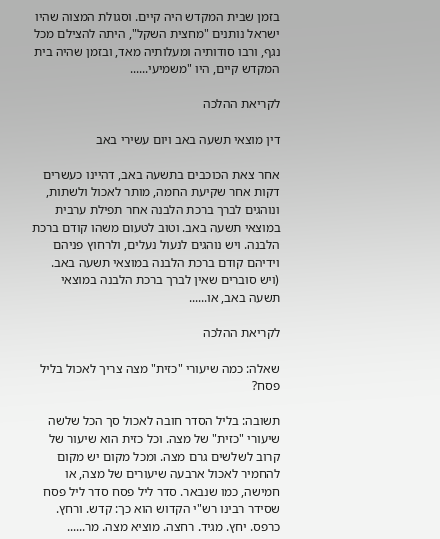בזמן שבית המקדש היה קיים. וסגולת המצוה שהיו ישראל נותנים "מחצית השקל", היתה להצילם מכל נגף, ורבו סודותיה ומעלותיה מאד, ובזמן שהיה בית המקדש קיים, היו "משמיעי......

לקריאת ההלכה

דין מוצאי תשעה באב ויום עשירי באב

אחר צאת הכוכבים בתשעה באב, דהיינו כעשרים דקות אחר שקיעת החמה, מותר לאכול ולשתות, ונוהגים לברך ברכת הלבנה אחר תפילת ערבית במוצאי תשעה באב. וטוב לטעום משהו קודם ברכת הלבנה. ויש נוהגים לנעול נעלים, ולרחוץ פניהם וידיהם קודם ברכת הלבנה במוצאי תשעה באב. (ויש סוברים שאין לברך ברכת הלבנה במוצאי תשעה באב, או......

לקריאת ההלכה

שאלה: כמה שיעורי "כזית" מצה צריך לאכול בליל פסח?

תשובה: בליל הסדר חובה לאכול סך הכל שלשה שיעורי "כזית" של מצה. וכל כזית הוא שיעור של קרוב לשלשים גרם מצה. ומכל מקום יש מקום להחמיר לאכול ארבעה שיעורים של מצה, או חמישה, כמו שנבאר. סדר ליל פסח סדר ליל פסח שסידר רבינו רש"י הקדוש הוא כך: קדש. ורחץ. כרפס. יחץ. מגיד. רחצה. מוציא מצה. מר......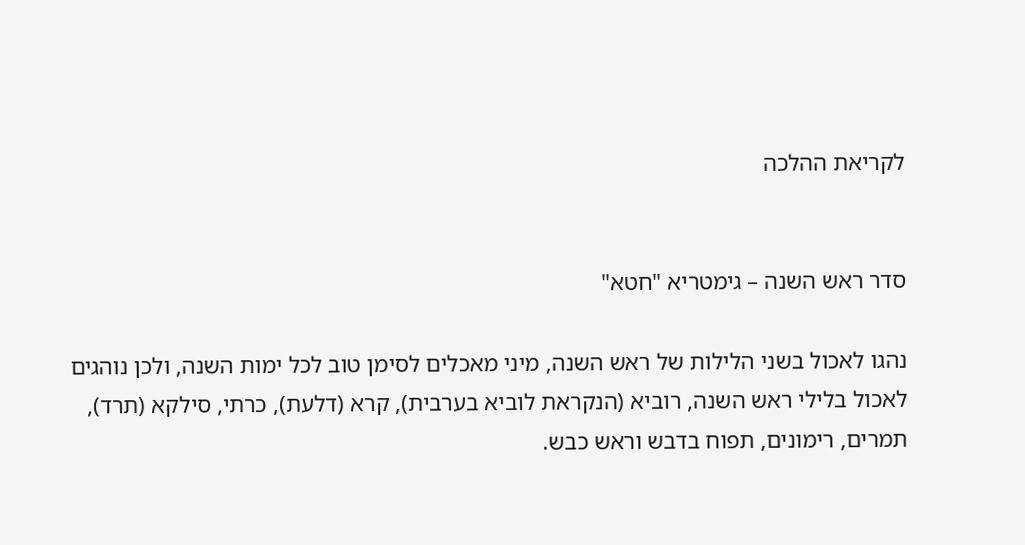לקריאת ההלכה


סדר ראש השנה – גימטריא "חטא"

נהגו לאכול בשני הלילות של ראש השנה, מיני מאכלים לסימן טוב לכל ימות השנה, ולכן נוהגים לאכול בלילי ראש השנה, רוביא (הנקראת לוביא בערבית), קרא (דלעת), כרתי, סילקא (תרד), תמרים, רימונים, תפוח בדבש וראש כבש.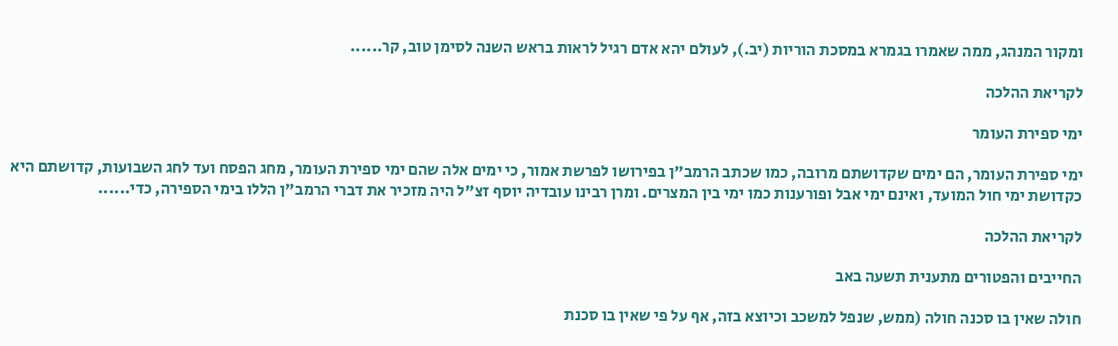ומקור המנהג, ממה שאמרו בגמרא במסכת הוריות (יב.), לעולם יהא אדם רגיל לראות בראש השנה לסימן טוב, קר......

לקריאת ההלכה

ימי ספירת העומר

ימי ספירת העומר, הם ימים שקדושתם מרובה, כמו שכתב הרמב"ן בפירושו לפרשת אמור, כי ימים אלה שהם ימי ספירת העומר, מחג הפסח ועד לחג השבועות, קדושתם היא כקדושת ימי חול המועד, ואינם ימי אבל ופורענות כמו ימי בין המצרים. ומרן רבינו עובדיה יוסף זצ"ל היה מזכיר את דברי הרמב"ן הללו בימי הספירה, כדי......

לקריאת ההלכה

החייבים והפטורים מתענית תשעה באב

חולה שאין בו סכנה חולה (ממש, שנפל למשכב וכיוצא בזה, אף על פי שאין בו סכנת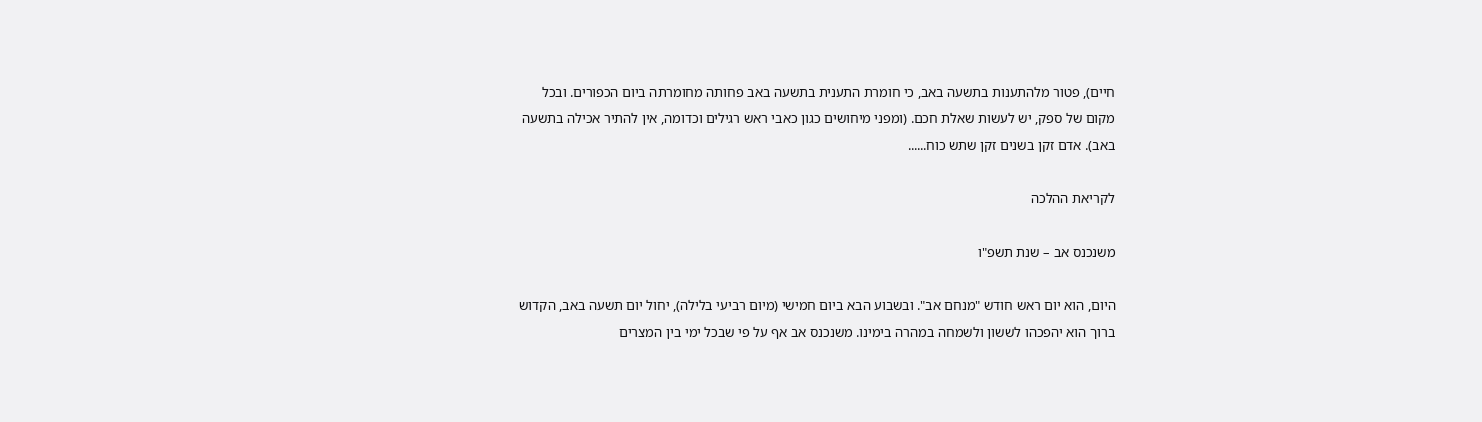חיים), פטור מלהתענות בתשעה באב, כי חומרת התענית בתשעה באב פחותה מחומרתה ביום הכפורים. ובכל מקום של ספק, יש לעשות שאלת חכם. (ומפני מיחושים כגון כאבי ראש רגילים וכדומה, אין להתיר אכילה בתשעה באב). אדם זקן בשנים זקן שתש כוח......

לקריאת ההלכה

משנכנס אב – שנת תשפ"ו

היום, הוא יום ראש חודש "מנחם אב". ובשבוע הבא ביום חמישי (מיום רביעי בלילה), יחול יום תשעה באב, הקדוש ברוך הוא יהפכהו לששון ולשמחה במהרה בימינו. משנכנס אב אף על פי שבכל ימי בין המצרים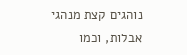נוהגים קצת מנהגי אבלות, וכמו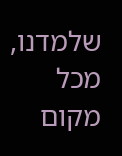שלמדנו, מכל מקום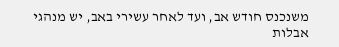משנכנס חודש אב, ועד לאחר עשירי באב, יש מנהגי אבלות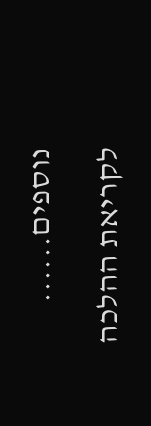נוספים......

לקריאת ההלכה